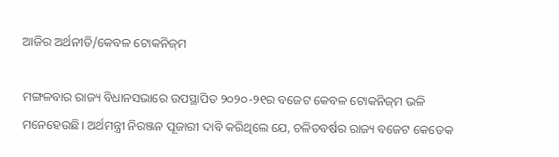ଆଜିର ଅର୍ଥନୀତି/କେବଳ ଟୋକନିଜ୍‌ମ

ମଙ୍ଗଳବାର ରାଜ୍ୟ ବିଧାନସଭାରେ ଉପସ୍ଥାପିତ ୨୦୨୦-୨୧ର ବଜେଟ କେବଳ ଟୋକନିଜ୍‌ମ ଭଳି ମନେହେଉଛି। ଅର୍ଥମନ୍ତ୍ରୀ ନିରଞ୍ଜନ ପୂଜାରୀ ଦାବି କରିଥିଲେ ଯେ, ଚଳିତବର୍ଷର ରାଜ୍ୟ ବଜେଟ କେତେକ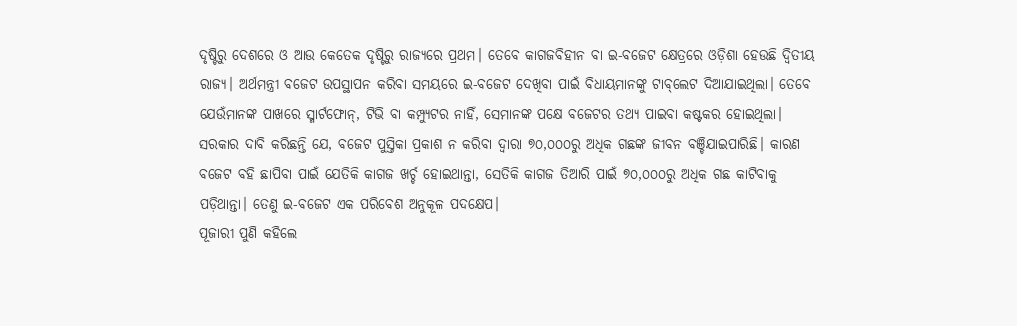ଦୃଷ୍ଟିରୁ ଦେଶରେ ଓ ଆଉ କେତେକ ଦୃଷ୍ଟିରୁ ରାଜ୍ୟରେ ପ୍ରଥମ। ତେବେ କାଗଜବିହୀନ ବା ଇ-ବଜେଟ କ୍ଷେତ୍ରରେ ଓଡ଼ିଶା ହେଉଛି ଦ୍ୱିତୀୟ ରାଜ୍ୟ। ଅର୍ଥମନ୍ତ୍ରୀ ବଜେଟ ଉପସ୍ଥାପନ କରିବା ସମୟରେ ଇ-ବଜେଟ ଦେଖିବା ପାଇଁ ବିଧାୟମାନଙ୍କୁ ଟାବ୍‌ଲେଟ ଦିଆଯାଇଥିଲା। ତେବେ ଯେଉଁମାନଙ୍କ ପାଖରେ ସ୍ମାର୍ଟଫୋନ୍‌, ଟିଭି ବା କମ୍ପ୍ୟୁଟର ନାହିଁ, ସେମାନଙ୍କ ପକ୍ଷେ ବଜେଟର ତଥ୍ୟ ପାଇବା କଷ୍ଟକର ହୋଇଥିଲା। ସରକାର ଦାବି କରିଛନ୍ତି ଯେ, ବଜେଟ ପୁସ୍ତିକା ପ୍ରକାଶ ନ କରିବା ଦ୍ୱାରା ୭୦,୦୦୦ରୁ ଅଧିକ ଗଛଙ୍କ ଜୀବନ ବଞ୍ଚିଯାଇପାରିଛି। କାରଣ ବଜେଟ ବହି ଛାପିବା ପାଇଁ ଯେତିକି କାଗଜ ଖର୍ଚ୍ଚ ହୋଇଥାନ୍ତା, ସେତିକି କାଗଜ ତିଆରି ପାଇଁ ୭୦,୦୦୦ରୁ ଅଧିକ ଗଛ କାଟିବାକୁ ପଡ଼ିଥାନ୍ତା। ତେଣୁ ଇ-ବଜେଟ ଏକ ପରିବେଶ ଅନୁକୂଳ ପଦକ୍ଷେପ।
ପୂଜାରୀ ପୁଣି କହିଲେ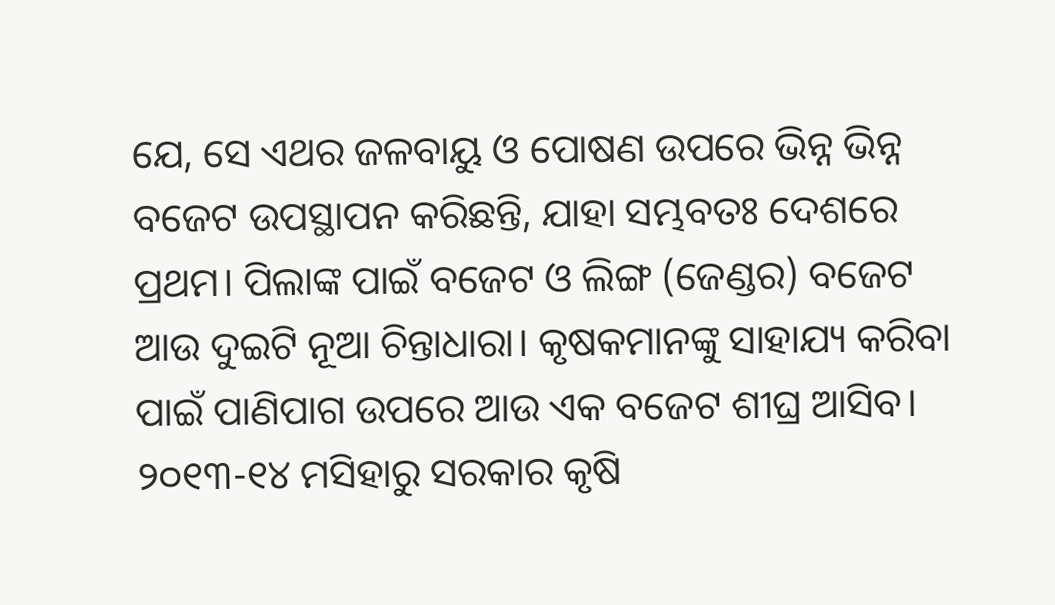ଯେ, ସେ ଏଥର ଜଳବାୟୁ ଓ ପୋଷଣ ଉପରେ ଭିନ୍ନ ଭିନ୍ନ ବଜେଟ ଉପସ୍ଥାପନ କରିଛନ୍ତି, ଯାହା ସମ୍ଭବତଃ ଦେଶରେ ପ୍ରଥମ। ପିଲାଙ୍କ ପାଇଁ ବଜେଟ ଓ ଲିଙ୍ଗ (ଜେଣ୍ଡର) ବଜେଟ ଆଉ ଦୁଇଟି ନୂଆ ଚିନ୍ତାଧାରା। କୃଷକମାନଙ୍କୁ ସାହାଯ୍ୟ କରିବା ପାଇଁ ପାଣିପାଗ ଉପରେ ଆଉ ଏକ ବଜେଟ ଶୀଘ୍ର ଆସିବ। ୨୦୧୩-୧୪ ମସିହାରୁ ସରକାର କୃଷି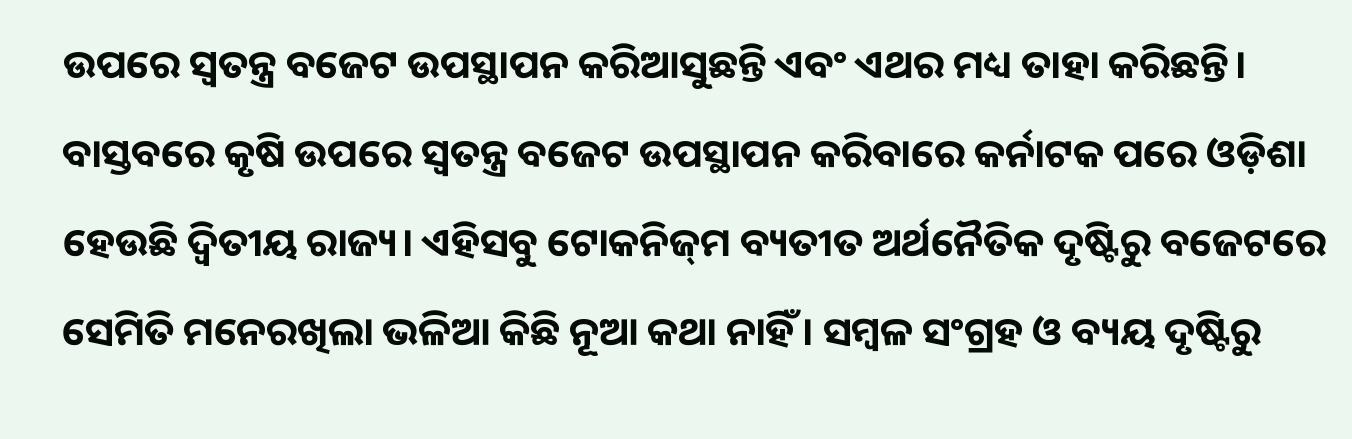ଉପରେ ସ୍ବତନ୍ତ୍ର ବଜେଟ ଉପସ୍ଥାପନ କରିଆସୁଛନ୍ତି ଏବଂ ଏଥର ମଧ୍ୟ ତାହା କରିଛନ୍ତି। ବାସ୍ତବରେ କୃଷି ଉପରେ ସ୍ବତନ୍ତ୍ର ବଜେଟ ଉପସ୍ଥାପନ କରିବାରେ କର୍ନାଟକ ପରେ ଓଡ଼ିଶା ହେଉଛି ଦ୍ୱିତୀୟ ରାଜ୍ୟ। ଏହିସବୁ ଟୋକନିଜ୍‌ମ ବ୍ୟତୀତ ଅର୍ଥନୈତିକ ଦୃଷ୍ଟିରୁ ବଜେଟରେ ସେମିତି ମନେରଖିଲା ଭଳିଆ କିଛି ନୂଆ କଥା ନାହିଁ। ସମ୍ବଳ ସଂଗ୍ରହ ଓ ବ୍ୟୟ ଦୃଷ୍ଟିରୁ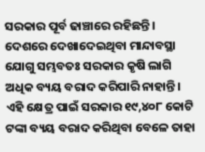ସରକାର ପୂର୍ବ ଢାଞ୍ଚାରେ ରହିଛନ୍ତି। ଦେଶରେ ଦେଖାଦେଇଥିବା ମାନ୍ଦାବସ୍ଥା ଯୋଗୁ ସମ୍ଭବତଃ ସରକାର କୃଷି ଲାଗି ଅଧିକ ବ୍ୟୟ ବରାଦ କରିପାରି ନାହାନ୍ତି। ଏହି କ୍ଷେତ୍ର ପାଇଁ ସରକାର ୧୯,୪୦୮ କୋଟି ଟଙ୍କା ବ୍ୟୟ ବରାଦ କରିଥିବା ବେଳେ ତାହା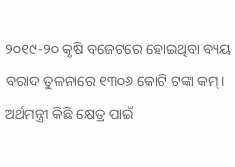୨୦୧୯-୨୦ କୃଷି ବଜେଟରେ ହୋଇଥିବା ବ୍ୟୟ ବରାଦ ତୁଳନାରେ ୧୩୦୬ କୋଟି ଟଙ୍କା କମ୍‌।
ଅର୍ଥମନ୍ତ୍ରୀ କିଛି କ୍ଷେତ୍ର ପାଇଁ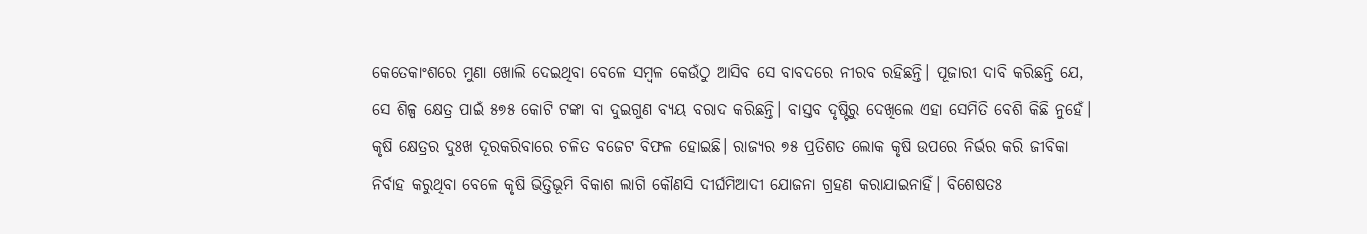କେତେକାଂଶରେ ମୁଣା ଖୋଲି ଦେଇଥିବା ବେଳେ ସମ୍ବଳ କେଉଁଠୁ ଆସିବ ସେ ବାବଦରେ ନୀରବ ରହିଛନ୍ତି। ପୂଜାରୀ ଦାବି କରିଛନ୍ତି ଯେ, ସେ ଶିଳ୍ପ କ୍ଷେତ୍ର ପାଇଁ ୫୭୫ କୋଟି ଟଙ୍କା ବା ଦୁଇଗୁଣ ବ୍ୟୟ ବରାଦ କରିଛନ୍ତି। ବାସ୍ତବ ଦୃଷ୍ଟିରୁ ଦେଖିଲେ ଏହା ସେମିତି ବେଶି କିଛି ନୁହେଁ। କୃଷି କ୍ଷେତ୍ରର ଦୁଃଖ ଦୂରକରିବାରେ ଚଳିତ ବଜେଟ ବିଫଳ ହୋଇଛି। ରାଜ୍ୟର ୭୫ ପ୍ରତିଶତ ଲୋକ କୃଷି ଉପରେ ନିର୍ଭର କରି ଜୀବିକା ନିର୍ବାହ କରୁଥିବା ବେଳେ କୃଷି ଭିତ୍ତିଭୂମି ବିକାଶ ଲାଗି କୌଣସି ଦୀର୍ଘମିଆଦୀ ଯୋଜନା ଗ୍ରହଣ କରାଯାଇନାହିଁ। ବିଶେଷତଃ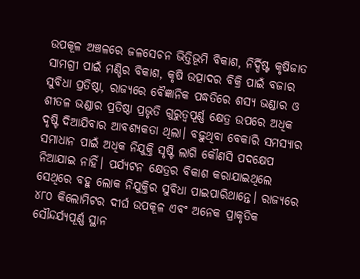ଉପକୂଳ ଅଞ୍ଚଳରେ ଜଳସେଚନ ଭିତ୍ତିଭୂମି ବିକାଶ, ନିର୍ଦ୍ଦିଷ୍ଟ କୃଷିଜାତ ସାମଗ୍ରୀ ପାଇଁ ମଣ୍ଡିର ବିକାଶ, କୃଷି ଉତ୍ପାଦର ବିକ୍ରି ପାଇଁ ବଜାର ସୁବିଧା ପ୍ରତିଷ୍ଠା, ରାଜ୍ୟରେ ବୈଜ୍ଞାନିକ ପଦ୍ଧତିରେ ଶସ୍ୟ ଭଣ୍ଡାର ଓ ଶୀତଳ ଭଣ୍ଡାର ପ୍ରତିଷ୍ଠା ପ୍ରଭୃତି ଗୁରୁତ୍ୱପୂର୍ଣ୍ଣ କ୍ଷେତ୍ର ଉପରେ ଅଧିକ ଦୃଷ୍ଟି ଦିଆଯିବାର ଆବଶ୍ୟକତା ଥିଲା। ବଢ଼ୁଥିବା ବେକାରି ସମସ୍ୟାର ସମାଧାନ ପାଇଁ ଅଧିକ ନିଯୁକ୍ତି ସୃଷ୍ଟି ଲାଗି କୌଣସି ପଦକ୍ଷେପ ନିଆଯାଇ ନାହିଁ। ପର୍ଯ୍ୟଟନ କ୍ଷେତ୍ରର ବିକାଶ କରାଯାଇଥିଲେ ସେଥିରେ ବହୁ ଲୋକ ନିଯୁକ୍ତିର ସୁବିଧା ପାଇପାରିଥାନ୍ତେ। ରାଜ୍ୟରେ ୪୮୦ କିଲୋମିଟର ଦୀର୍ଘ ଉପକୂଳ ଏବଂ ଅନେକ ପ୍ରାକୃତିକ ସୌନ୍ଦର୍ଯ୍ୟପୂର୍ଣ୍ଣ ସ୍ଥାନ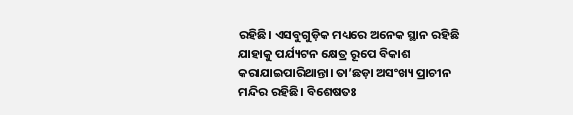ରହିଛି। ଏସବୁଗୁଡ଼ିକ ମଧ୍ୟରେ ଅନେକ ସ୍ଥାନ ରହିଛି ଯାହାକୁ ପର୍ଯ୍ୟଟନ କ୍ଷେତ୍ର ରୂପେ ବିକାଶ କରାଯାଇପାରିଥାନ୍ତା। ତା’ଛଡ଼ା ଅସଂଖ୍ୟ ପ୍ରାଚୀନ ମନ୍ଦିର ରହିଛି। ବିଶେଷତଃ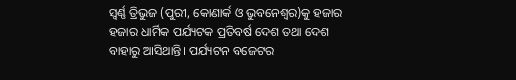ସ୍ବର୍ଣ୍ଣ ତ୍ରିଭୁଜ (ପୁରୀ, କୋଣାର୍କ ଓ ଭୁବନେଶ୍ୱର)କୁ ହଜାର ହଜାର ଧାର୍ମିକ ପର୍ଯ୍ୟଟକ ପ୍ରତିବର୍ଷ ଦେଶ ତଥା ଦେଶ ବାହାରୁ ଆସିଥାନ୍ତି। ପର୍ଯ୍ୟଟନ ବଜେଟର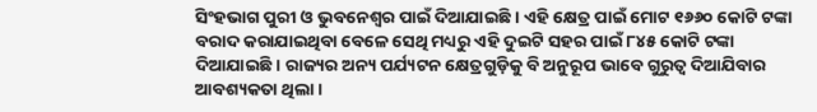ସିଂହଭାଗ ପୁରୀ ଓ ଭୁବନେଶ୍ୱର ପାଇଁ ଦିଆଯାଇଛି। ଏହି କ୍ଷେତ୍ର ପାଇଁ ମୋଟ ୧୬୬୦ କୋଟି ଟଙ୍କା ବରାଦ କରାଯାଇଥିବା ବେଳେ ସେଥି ମଧ୍ୟରୁ ଏହି ଦୁଇଟି ସହର ପାଇଁ ୮୪୫ କୋଟି ଟଙ୍କା ଦିଆଯାଇଛି। ରାଜ୍ୟର ଅନ୍ୟ ପର୍ଯ୍ୟଟନ କ୍ଷେତ୍ରଗୁଡ଼ିକୁ ବି ଅନୁରୂପ ଭାବେ ଗୁରୁତ୍ୱ ଦିଆଯିବାର ଆବଶ୍ୟକତା ଥିଲା।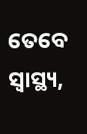ତେବେ ସ୍ବାସ୍ଥ୍ୟ,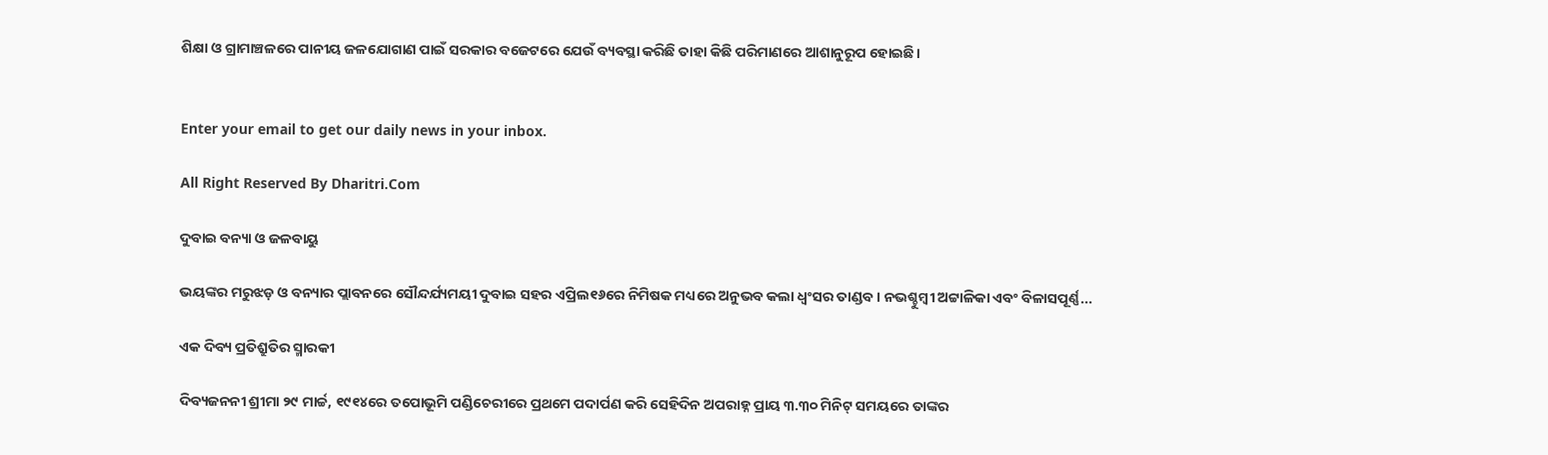ଶିକ୍ଷା ଓ ଗ୍ରାମାଞ୍ଚଳରେ ପାନୀୟ ଜଳଯୋଗାଣ ପାଇଁ ସରକାର ବଜେଟରେ ଯେଉଁ ବ୍ୟବସ୍ଥା କରିଛି ତାହା କିଛି ପରିମାଣରେ ଆଶାନୁରୂପ ହୋଇଛି।


Enter your email to get our daily news in your inbox.

All Right Reserved By Dharitri.Com

ଦୁବାଇ ବନ୍ୟା ଓ ଜଳବାୟୁ

ଭୟଙ୍କର ମରୁଝଡ଼ ଓ ବନ୍ୟାର ପ୍ଲାବନରେ ସୌନ୍ଦର୍ଯ୍ୟମୟୀ ଦୁବାଇ ସହର ଏପ୍ରିଲ୧୬ରେ ନିମିଷକ ମଧ୍ୟରେ ଅନୁଭବ କଲା ଧ୍ବଂସର ତାଣ୍ଡବ। ନଭଶ୍ଚୁମ୍ବୀ ଅଟ୍ଟାଳିକା ଏବଂ ବିଳାସପୂର୍ଣ୍ଣ...

ଏକ ଦିବ୍ୟ ପ୍ରତିଶ୍ରୁତିର ସ୍ମାରକୀ

ଦିବ୍ୟଜନନୀ ଶ୍ରୀମା ୨୯ ମାର୍ଚ୍ଚ, ୧୯୧୪ରେ ତପୋଭୂମି ପଣ୍ଡିଚେରୀରେ ପ୍ରଥମେ ପଦାର୍ପଣ କରି ସେହିଦିନ ଅପରାହ୍ନ ପ୍ରାୟ ୩.୩୦ ମିନିଟ୍‌ ସମୟରେ ତାଙ୍କର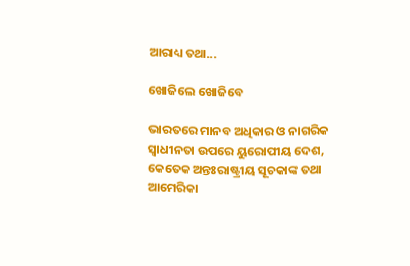ଆରାଧ୍ୟ ତଥା...

ଖୋଜିଲେ ଖୋଜିବେ

ଭାରତରେ ମାନବ ଅଧିକାର ଓ ନାଗରିକ ସ୍ବାଧୀନତା ଉପରେ ୟୁରୋପୀୟ ଦେଶ, କେତେକ ଅନ୍ତଃରାଷ୍ଟ୍ରୀୟ ସୂଚକାଙ୍କ ତଥା ଆମେରିକା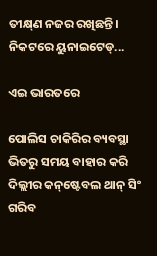ତୀକ୍ଷ୍‌ଣ ନଜର ରଖିଛନ୍ତି। ନିକଟରେ ୟୁନାଇଟେଡ୍‌...

ଏଇ ଭାରତରେ

ପୋଲିସ ଚାକିରିର ବ୍ୟବସ୍ଥା ଭିତରୁ ସମୟ ବାହାର କରି ଦିଲ୍ଲୀର କନ୍‌ଷ୍ଟେବଲ ଥାନ୍‌ ସିଂ ଗରିବ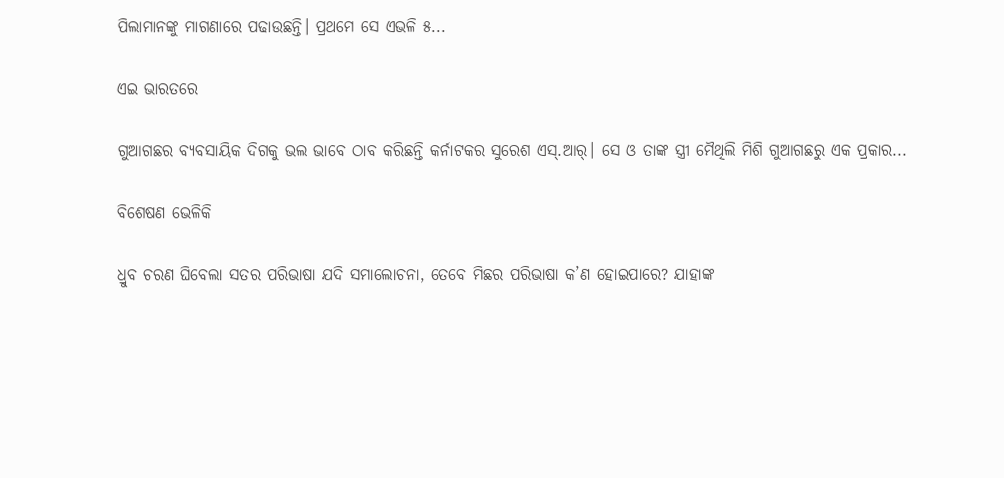ପିଲାମାନଙ୍କୁ ମାଗଣାରେ ପଢାଉଛନ୍ତି। ପ୍ରଥମେ ସେ ଏଭଳି ୫...

ଏଇ ଭାରତରେ

ଗୁଆଗଛର ବ୍ୟବସାୟିକ ଦିଗକୁ ଭଲ ଭାବେ ଠାବ କରିଛନ୍ତି କର୍ନାଟକର ସୁରେଶ ଏସ୍‌.ଆର୍‌। ସେ ଓ ତାଙ୍କ ସ୍ତ୍ରୀ ମୈଥିଲି ମିଶି ଗୁଆଗଛରୁ ଏକ ପ୍ରକାର...

ବିଶେଷଣ ଭେଳିକି

ଧ୍ରୁବ ଚରଣ ଘିବେଲା ସତର ପରିଭାଷା ଯଦି ସମାଲୋଚନା, ତେବେ ମିଛର ପରିଭାଷା କ’ଣ ହୋଇପାରେ? ଯାହାଙ୍କ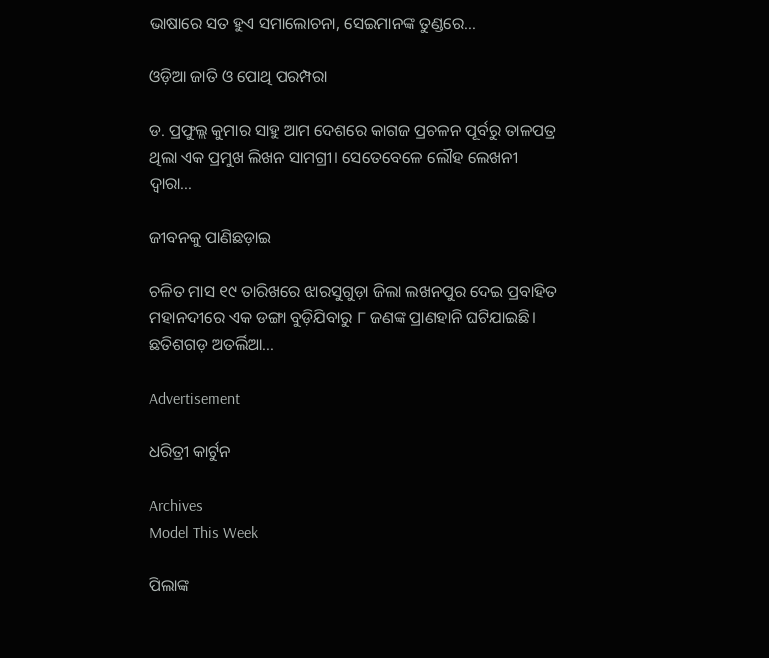ଭାଷାରେ ସତ ହୁଏ ସମାଲୋଚନା, ସେଇମାନଙ୍କ ତୁଣ୍ଡରେ...

ଓଡ଼ିଆ ଜାତି ଓ ପୋଥି ପରମ୍ପରା

ଡ. ପ୍ରଫୁଲ୍ଲ କୁମାର ସାହୁ ଆମ ଦେଶରେ କାଗଜ ପ୍ରଚଳନ ପୂର୍ବରୁ ତାଳପତ୍ର ଥିଲା ଏକ ପ୍ରମୁଖ ଲିଖନ ସାମଗ୍ରୀ। ସେତେବେଳେ ଲୌହ ଲେଖନୀ ଦ୍ୱାରା...

ଜୀବନକୁ ପାଣିଛଡ଼ାଇ

ଚଳିତ ମାସ ୧୯ ତାରିଖରେ ଝାରସୁଗୁଡ଼ା ଜିଲା ଲଖନପୁର ଦେଇ ପ୍ରବାହିତ ମହାନଦୀରେ ଏକ ଡଙ୍ଗା ବୁଡ଼ିଯିବାରୁ ୮ ଜଣଙ୍କ ପ୍ରାଣହାନି ଘଟିଯାଇଛି। ଛତିଶଗଡ଼ ଅତର୍ଲିଆ...

Advertisement

ଧରିତ୍ରୀ କାର୍ଟୁନ

Archives
Model This Week

ପିଲାଙ୍କ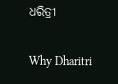ଧରିତ୍ରୀ

Why Dharitri